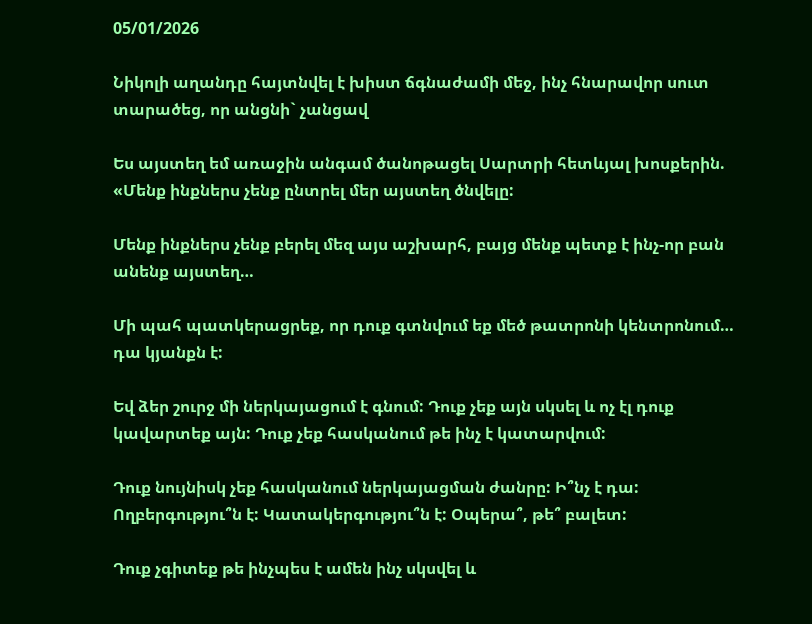05/01/2026

Նիկոլի աղանդը հայտնվել է խիստ ճգնաժամի մեջ, ինչ հնարավոր սուտ տարածեց, որ անցնի` չանցավ

Ես այստեղ եմ առաջին անգամ ծանոթացել Սարտրի հետևյալ խոսքերին. «Մենք ինքներս չենք ընտրել մեր այստեղ ծնվելը:

Մենք ինքներս չենք բերել մեզ այս աշխարհ, բայց մենք պետք է ինչ-որ բան անենք այստեղ…

Մի պահ պատկերացրեք, որ դուք գտնվում եք մեծ թատրոնի կենտրոնում… դա կյանքն է:

Եվ ձեր շուրջ մի ներկայացում է գնում: Դուք չեք այն սկսել և ոչ էլ դուք կավարտեք այն: Դուք չեք հասկանում թե ինչ է կատարվում:

Դուք նույնիսկ չեք հասկանում ներկայացման ժանրը: Ի՞նչ է դա: Ողբերգությու՞ն է: Կատակերգությու՞ն է: Օպերա՞, թե՞ բալետ:

Դուք չգիտեք թե ինչպես է ամեն ինչ սկսվել և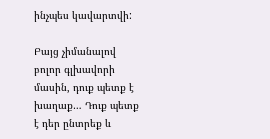ինչպես կավարտվի:

Բայց չիմանալով բոլոր գլխավորի մասին, դուք պետք է խաղաք… Դուք պետք է դեր ընտրեք և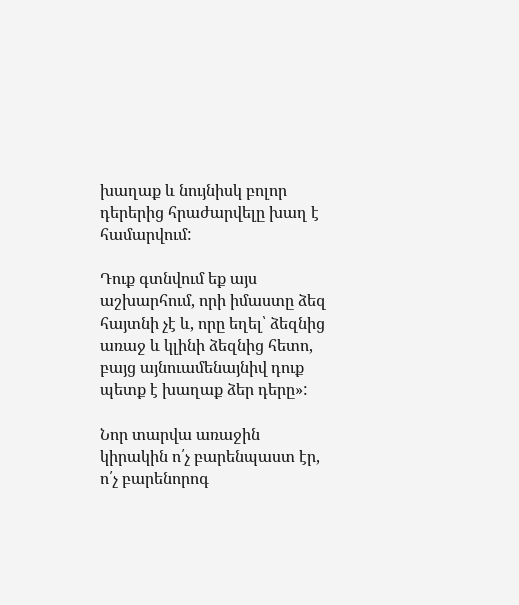խաղաք և նույնիսկ բոլոր դերերից հրաժարվելը խաղ է համարվում:

Դուք գտնվում եք այս աշխարհում, որի իմաստը ձեզ հայտնի չէ և, որը եղել՝ ձեզնից առաջ և կլինի ձեզնից հետո, բայց այնուամենայնիվ դուք պետք է խաղաք ձեր դերը»:

Նոր տարվա առաջին կիրակին ո՛չ բարենպաստ էր, ո՛չ բարենորոգ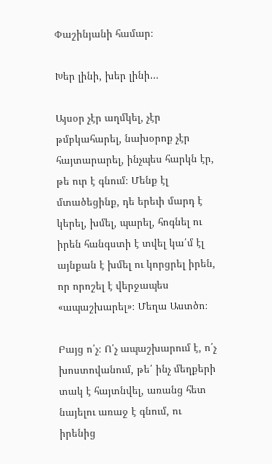Փաշինյանի համար։

Խեր լինի, խեր լինի…

Այսօր չէր աղմկել, չէր թմբկահարել, նախօրոք չէր հայտարարել, ինչպես հարկն էր, թե ուր է գնում։ Մենք էլ մտածեցինք, դե երեւի մարդ է կերել, խմել, պարել, հոգնել ու իրեն հանգստի է տվել կա՛մ էլ այնքան է խմել ու կորցրել իրեն, որ որոշել է վերջապես «ապաշխարել»։ Մեղա Աստծո։

Բայց ո՛չ։ Ո՛չ ապաշխարում է, ո՛չ խոստովանում, թե՛ ինչ մեղքերի տակ է հայտնվել, առանց հետ նայելու առաջ է գնում, ու իրենից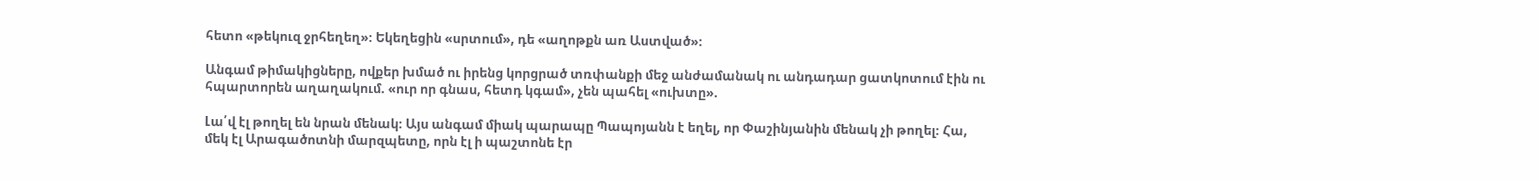հետո «թեկուզ ջրհեղեղ»։ Եկեղեցին «սրտում», դե «աղոթքն առ Աստված»։

Անգամ թիմակիցները, ովքեր խմած ու իրենց կորցրած տռփանքի մեջ անժամանակ ու անդադար ցատկոտում էին ու հպարտորեն աղաղակում. «ուր որ գնաս, հետդ կգամ», չեն պահել «ուխտը».

Լա՛վ էլ թողել են նրան մենակ։ Այս անգամ միակ պարապը Պապոյանն է եղել, որ Փաշինյանին մենակ չի թողել։ Հա, մեկ էլ Արագածոտնի մարզպետը, որն էլ ի պաշտոնե էր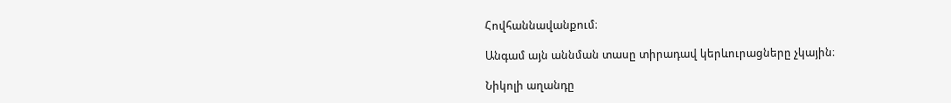Հովհաննավանքում։

Անգամ այն աննման տասը տիրադավ կերևուրացները չկային։

Նիկոլի աղանդը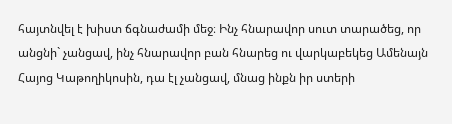հայտնվել է խիստ ճգնաժամի մեջ։ Ինչ հնարավոր սուտ տարածեց, որ անցնի` չանցավ, ինչ հնարավոր բան հնարեց ու վարկաբեկեց Ամենայն Հայոց Կաթողիկոսին, դա էլ չանցավ, մնաց ինքն իր ստերի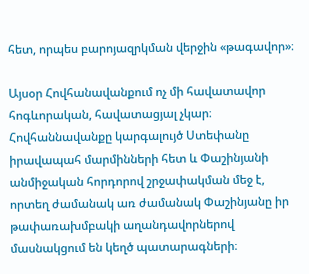հետ, որպես բարոյազրկման վերջին «թագավոր»։

Այսօր Հովհանավանքում ոչ մի հավատավոր հոգևորական, հավատացյալ չկար։ Հովհաննավանքը կարգալույծ Ստեփանը իրավապահ մարմինների հետ և Փաշինյանի անմիջական հորդորով շրջափակման մեջ է, որտեղ ժամանակ առ ժամանակ Փաշինյանը իր թափառախմբակի աղանդավորներով մասնակցում են կեղծ պատարագների։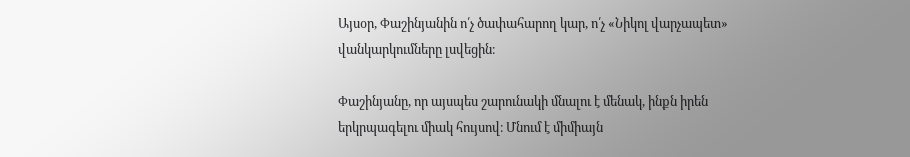Այսօր, Փաշինյանին ո՛չ ծափահարող կար, ո՛չ «Նիկոլ վարչապետ» վանկարկումները լսվեցին։

Փաշինյանը, որ այսպես շարունակի մնալու է մենակ, ինքն իրեն երկրպագելու միակ հույսով։ Մնում է միմիայն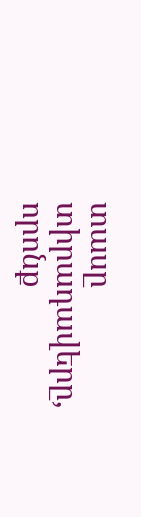տասը տիրադավերը, որոնք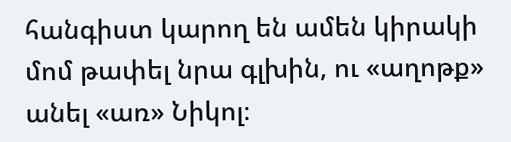հանգիստ կարող են ամեն կիրակի մոմ թափել նրա գլխին, ու «աղոթք» անել «առ» Նիկոլ։